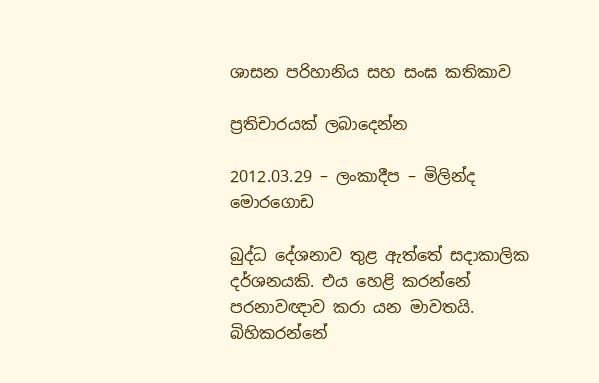ශාසන පරිහානිය සහ සංඝ කතිකාව

ප්‍රතිචාරයක් ලබාදෙන්න

2012.03.29 – ලංකාදීප – මිලින්ද මොරගොඩ

බුද්ධ දේශනාව තුළ ඇත්තේ සදාකාලික දර්ශනයකි. එය හෙළි කරන්නේ පරනාවඥාව කරා යන මාවතයි. බිහිකරන්නේ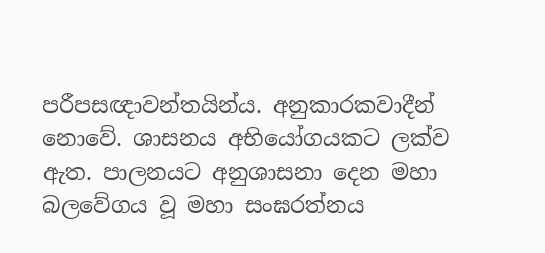පරීපසඥාවන්තයින්ය. අනුකාරකවාදීන් නොවේ. ශාසනය අභියෝගයකට ලක්ව ඇත. පාලනයට අනුශාසනා දෙන මහා බලවේගය වූ මහා සංඝරත්නය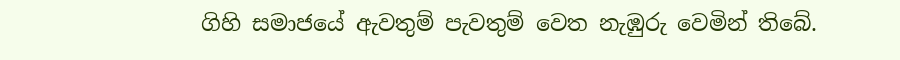ගිහි සමාජයේ ඇවතුම් පැවතුම් වෙත නැඹුරු වෙමින් තිබේ.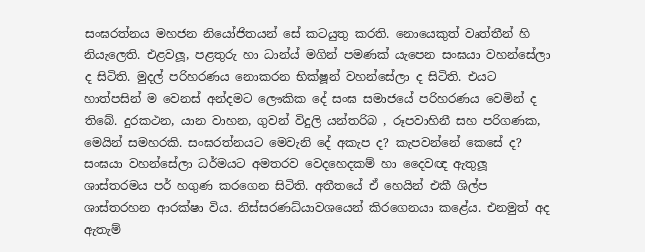සංඝරත්නය මහජන නියෝජිතයන් සේ කටයුතු කරති. නොයෙකුත් වෘත්තීන් හි නියැලෙති. එළවලූ, පළතුරු හා ධාන්ය් මගින් පමණක් යැපෙන සංඝයා වහන්සේලා ද සිටිති. මුදල් පරිහරණය නොකරන භික්ෂූන් වහන්සේලා ද සිටිති. එයට හාත්පසින් ම වෙනස් අන්දමට ලෞකික දේ සංඝ සමාජයේ පරිහරණය වෙමින් ද තිබේ. දුරකථන, යාන වාහන, ගුවන් විදුලි යන්තරිබ , රූපවාහිනී සහ පරිගණක, මෙයින් සමහරකි. සංඝරත්නයට මෙවැනි දේ අකැප ද? කැපවන්නේ කෙසේ ද? සංඝයා වහන්සේලා ධර්මයට අමතරව වෙදහෙදකම් හා දෛවඥ ඇතුලූ ශාස්තරමය පර් හගුණ කරගෙන සිටිති. අතීතයේ ඒ හෙයින් එකී ශිල්ප ශාස්තරහන ආරක්ෂා විය. නිස්සරණධ්යාවශයෙන් කිරගෙනයා කළේය. එනමුත් අද ඇතැම්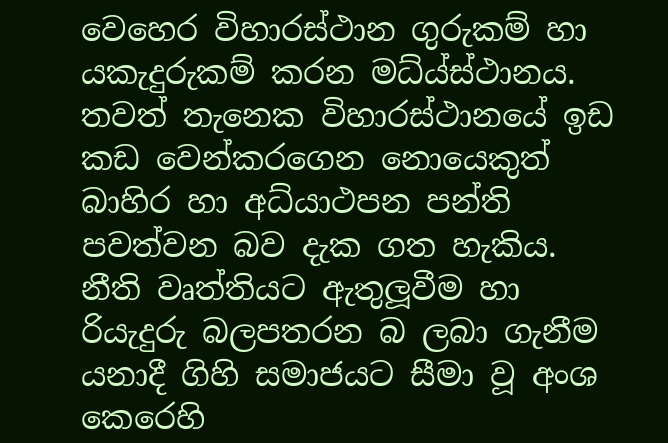වෙහෙර විහාරස්ථාන ගුරුකම් හා යකැදුරුකම් කරන මධ්ය්ස්ථානය. තවත් තැනෙක විහාරස්ථානයේ ඉඩ කඩ වෙන්කරගෙන නොයෙකුත් බාහිර හා අධ්යාථපන පන්ති පවත්වන බව දැක ගත හැකිය. නීති වෘත්තියට ඇතුලූවීම හා රියැදුරු බලපතරන බ ලබා ගැනීම යනාදී ගිහි සමාජයට සීමා වූ අංශ කෙරෙහි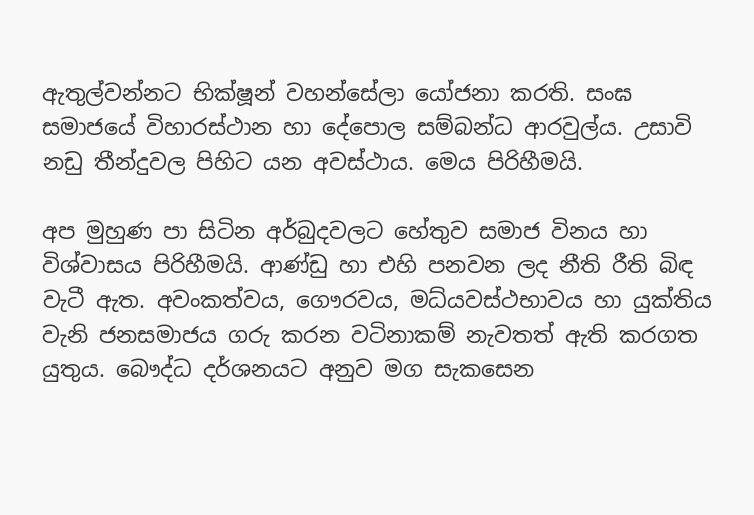ඇතුල්වන්නට භික්ෂූන් වහන්සේලා යෝජනා කරති. සංඝ සමාජයේ විහාරස්ථාන හා දේපොල සම්බන්ධ ආරවුල්ය. උසාවි නඩු තීන්දුවල පිහිට යන අවස්ථාය. මෙය පිරිහීමයි.

අප මුහුණ පා සිටින අර්බුදවලට හේතුව සමාජ විනය හා විශ්වාසය පිරිහීමයි. ආණ්ඩු හා එහි පනවන ලද නීති රීති බිඳ වැටී ඇත. අවංකත්වය, ගෞරවය, මධ්යවස්ථභාවය හා යුක්තිය වැනි ජනසමාජය ගරු කරන වටිනාකම් නැවතත් ඇති කරගත යුතුය. බෞද්ධ දර්ශනයට අනුව මග සැකසෙන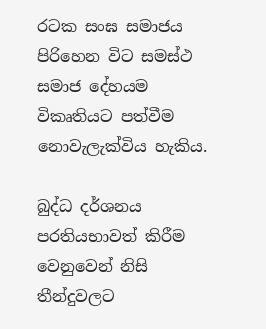රටක සංඝ සමාජය පිරිහෙන විට සමස්ථ සමාජ දේහයම විකෘතියට පත්වීම නොවැලැක්විය හැකිය.

බුද්ධ දර්ශනය පරතියභාවත් කිරීම වෙනුවෙන් නිසි තීන්දුවලට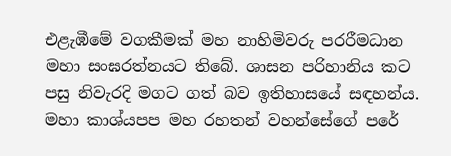එළැඹීමේ වගකීමක් මහ නාහිමිවරු පරරීමධාන මහා සංඝරත්නයට තිබේ. ශාසන පරිහානිය කට පසු නිවැරදි මගට ගත් බව ඉතිහාසයේ සඳහන්ය. මහා කාශ්යපප මහ රහතන් වහන්සේගේ පරේ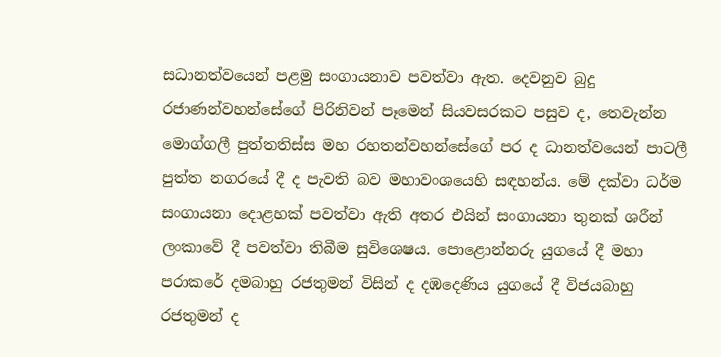සධානත්වයෙන් පළමු සංගායනාව පවත්වා ඇත. දෙවනුව බුදු රජාණන්වහන්සේගේ පිරිනිවන් පෑමෙන් සියවසරකට පසුව ද, තෙවැන්න මොග්ගලී පුත්තතිස්ස මහ රහතන්වහන්සේගේ පර ද ධානත්වයෙන් පාටලී පුත්ත නගරයේ දී ද පැවති බව මහාවංශයෙහි සඳහන්ය. මේ දක්වා ධර්ම සංගායනා දොළහක් පවත්වා ඇති අතර එයින් සංගායනා තුනක් ශරීන් ලංකාවේ දී පවත්වා තිබීම සුවිශෙෂය. පොළොන්නරු යුගයේ දී මහා පරාකරේ දමබාහු රජතුමන් විසින් ද දඹදෙණිය යුගයේ දී විජයබාහු රජතුමන් ද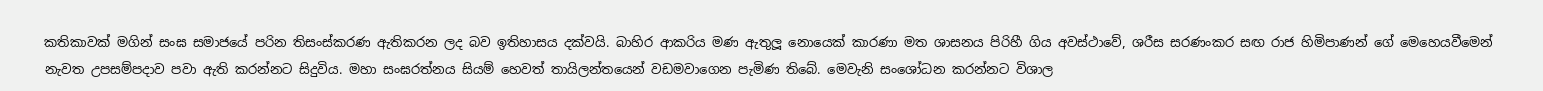කතිකාවක් මගින් සංඝ සමාජයේ පරින තිසංස්කරණ ඇතිකරන ලද බව ඉතිහාසය දක්වයි. බාහිර ආකරිය මණ ඇතුලූ නොයෙක් කාරණා මත ශාසනය පිරිහී ගිය අවස්ථාවේ, ශරීස සරණංකර සඟ රාජ හිමිපාණන් ගේ මෙහෙයවීමෙන් නැවත උපසම්පදාව පවා ඇති කරන්නට සිදුවිය. මහා සංඝරත්නය සියම් හෙවත් තායිලන්තයෙන් වඩමවාගෙන පැමිණ තිබේ. මෙවැනි සංශෝධන කරන්නට විශාල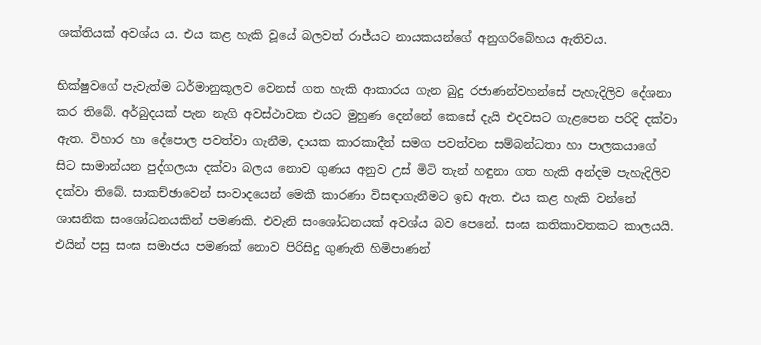ශක්තියක් අවශ්ය ය. එය කළ හැකි වූයේ බලවත් රාජ්යට නායකයන්ගේ අනුගරිබේහය ඇතිවය.

භික්ෂුවගේ පැවැත්ම ධර්මානුකූලව වෙනස් ගත හැකි ආකාරය ගැන බුදු රජාණන්වහන්සේ පැහැදිලිව දේශනා කර තිබේ. අර්බුදයක් පැන නැගි අවස්ථාවක එයට මුහුණ දෙන්නේ කෙසේ දැයි එදවසට ගැළපෙන පරිදි දක්වා ඇත. විහාර හා දේපොල පවත්වා ගැනීම, දායක කාරකාදීන් සමග පවත්වන සම්බන්ධතා හා පාලකයාගේ සිට සාමාන්යන පුද්ගලයා දක්වා බලය නොව ගුණය අනුව උස් මිටි තැන් හඳුනා ගත හැකි අන්දම පැහැදිලිව දක්වා තිබේ. සාකච්ඡාවෙන් සංවාදයෙන් මෙකී කාරණා විසඳාගැනීමට ඉඩ ඇත. එය කළ හැකි වන්නේ ශාසනික සංශෝධනයකින් පමණකි. එවැනි සංශෝධනයක් අවශ්ය බව පෙනේ. සංඝ කතිකාවතකට කාලයයි. එයින් පසු සංඝ සමාජය පමණක් නොව පිරිසිදු ගුණැති හිමිපාණන්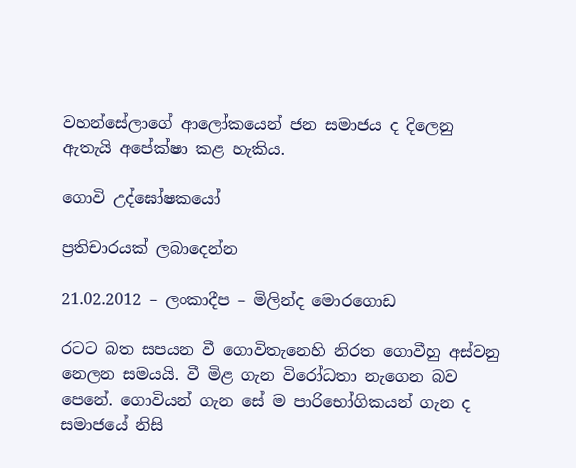වහන්සේලාගේ ආලෝකයෙන් ජන සමාජය ද දිලෙනු ඇතැයි අපේක්ෂා කළ හැකිය.

ගොවි උද්ඝෝෂකයෝ

ප්‍රතිචාරයක් ලබාදෙන්න

21.02.2012 – ලංකාදීප – මිලින්ද මොරගොඩ

රටට බත සපයන වී ගොවිතැනෙහි නිරත ගොවීහු අස්වනු නෙලන සමයයි. වී මිළ ගැන විරෝධතා නැගෙන බව පෙනේ. ගොවියන් ගැන සේ ම පාරිභෝගිකයන් ගැන ද සමාජයේ නිසි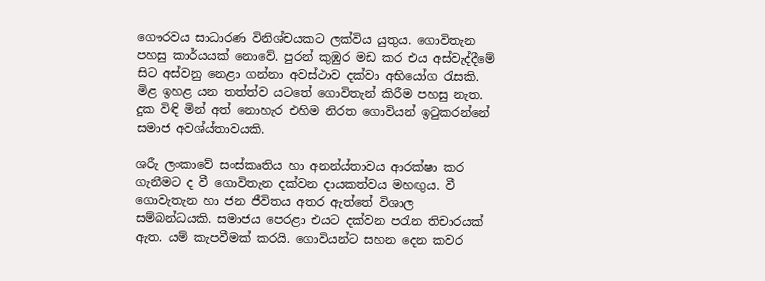ගෞරවය සාධාරණ විනිශ්චයකට ලක්විය යුතුය. ගොවිතැන පහසු කාර්යයක් නොවේ. පුරන් කුඹුර මඩ කර එය අස්වැද්දීමේ සිට අස්වනු නෙළා ගන්නා අවස්ථාව දක්වා අභියෝග රැසකි. මිළ ඉහළ යන තත්ත්ව යටතේ ගොවිතැන් කිරීම පහසු නැත. දුක විඳි මින් අත් නොහැර එහිම නිරත ගොවියන් ඉටුකරන්නේ සමාජ අවශ්ය්තාවයකි.

ශරීැ ලංකාවේ සංස්කෘතිය හා අනන්ය්තාවය ආරක්ෂා කර ගැනීමට ද වී ගොවිතැන දක්වන දායකත්වය මහඟුය. වී ගොවැතැන හා ජන ජීවිතය අතර ඇත්තේ විශාල සම්බන්ධයකි. සමාජය පෙරළා එයට දක්වන පරැන තිචාරයක් ඇත. යම් කැපවීමක් කරයි. ගොවියන්ට සහන දෙන කවර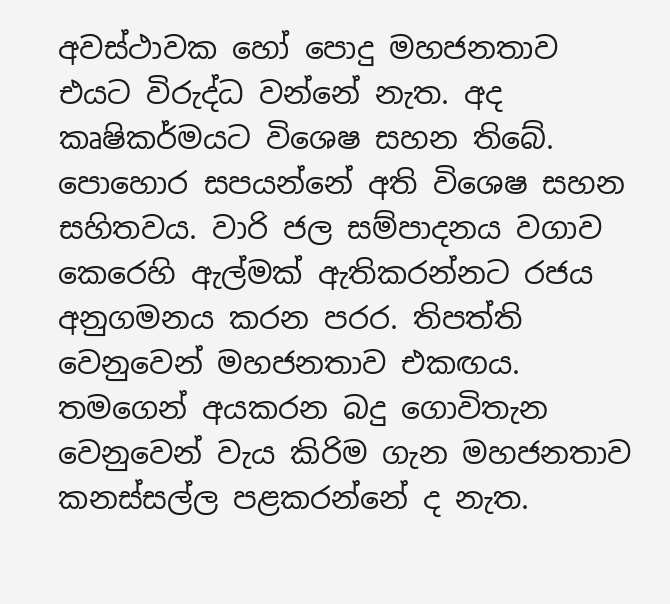අවස්ථාවක හෝ පොදු මහජනතාව එයට විරුද්ධ වන්නේ නැත. අද කෘෂිකර්මයට විශෙෂ සහන තිබේ. පොහොර සපයන්නේ අති විශෙෂ සහන සහිතවය. වාරි ජල සම්පාදනය වගාව කෙරෙහි ඇල්මක් ඇතිකරන්නට රජය අනුගමනය කරන පරර. තිපත්ති වෙනුවෙන් මහජනතාව එකඟය. තමගෙන් අයකරන බදු ගොවිතැන වෙනුවෙන් වැය කිරිම ගැන මහජනතාව කනස්සල්ල පළකරන්නේ ද නැත.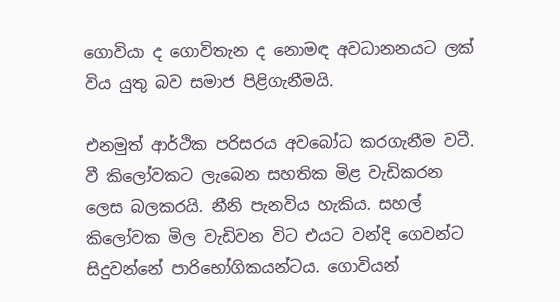ගොවියා ද ගොවිතැන ද නොමඳ අවධානනයට ලක් විය යුතු බව සමාජ පිළිගැනීමයි.

එනමුත් ආර්ථික පරිසරය අවබෝධ කරගැනීම වටී. වී කිලෝවකට ලැබෙන සහතික මිළ වැඩිකරන ලෙස බලකරයි. නීනි පැනවිය හැකිය. සහල් කිලෝවක මිල වැඩිවන විට එයට වන්දි ගෙවන්ට සිදුවන්නේ පාරිභෝගිකයන්ටය. ගොවියන්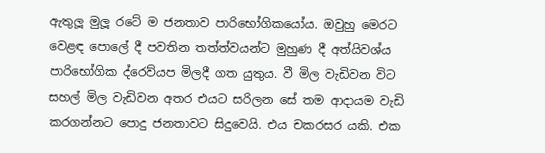ඇතුලූ මුලූ රටේ ම ජනතාව පාරිභෝගිකයෝය. ඔවුහු මෙරට වෙළඳ පොලේ දී පවතින තත්ත්වයන්ට මුහුණ දී අත්යිවශ්ය පාරිභෝගික ද්රෙව්යප මිලදී ගත යුතුය. වී මිල වැඩිවන විට සහල් මිල වැඩිවන අතර එයට සරිලන සේ තම ආදායම වැඩි කරගන්නට පොදු ජනතාවට සිදුවෙයි. එය චකරසර යකි. එක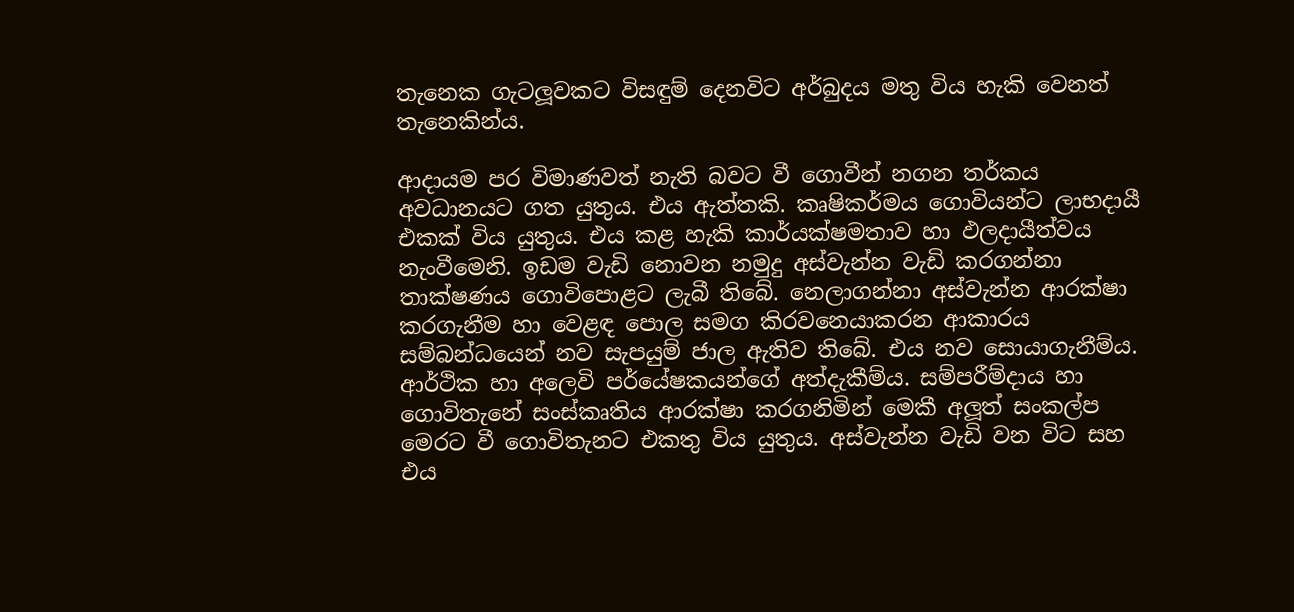තැනෙක ගැටලූවකට විසඳුම් දෙනවිට අර්බුදය මතු විය හැකි වෙනත් තැනෙකින්ය.

ආදායම පර විමාණවත් නැති බවට වී ගොවීන් නගන තර්කය අවධානයට ගත යුතුය. එය ඇත්තකි. කෘෂිකර්මය ගොවියන්ට ලාභදායී එකක් විය යුතුය. එය කළ හැකි කාර්යක්ෂමතාව හා ඵලදායීත්වය නැංවීමෙනි. ඉඩම වැඩි නොවන නමුදු අස්වැන්න වැඩි කරගන්නා තාක්ෂණය ගොවිපොළට ලැබී තිබේ. නෙලාගන්නා අස්වැන්න ආරක්ෂා කරගැනීම හා වෙළඳ පොල සමග කිරවනෙයාකරන ආකාරය සම්බන්ධයෙන් නව සැපයුම් ජාල ඇතිව තිබේ. එය නව සොයාගැනීම්ය. ආර්ථික හා අලෙවි පර්යේෂකයන්ගේ අත්දැකීම්ය. සම්පරීම්දාය හා ගොවිතැනේ සංස්කෘතිය ආරක්ෂා කරගනිමින් මෙකී අලූත් සංකල්ප මෙරට වී ගොවිතැනට එකතු විය යුතුය. අස්වැන්න වැඩි වන විට සහ එය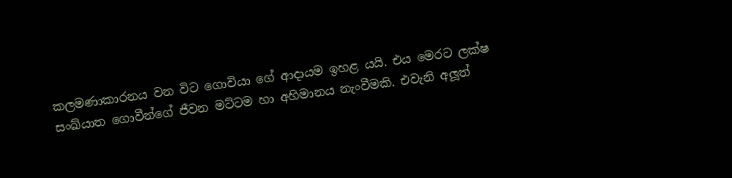කලමණාකාරනය වන විට ගොවියා ගේ ආදායම ඉහළ යයි. එය මෙරට ලක්ෂ සංඛ්යාත ගොවීන්ගේ ජීවන මට්ටම හා අහිමානය නැංවීමකි. එවැනි අලූත්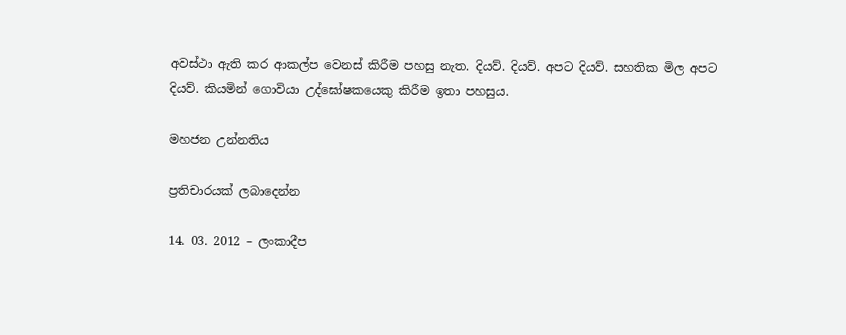අවස්ථා ඇති කර ආකල්ප වෙනස් කිරීම පහසු නැත. දියව්. දියව්. අපට දියව්. සහතික මිල අපට දියව්. කියමින් ගොවියා උද්ඝෝෂකයෙකු කිරීම ඉතා පහසුය.

මහජන උන්නතිය

ප්‍රතිචාරයක් ලබාදෙන්න

14. 03. 2012 – ලංකාදීප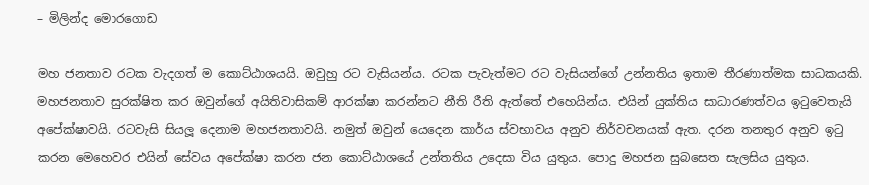– මිලින්ද මොරගොඩ

මහ ජනතාව රටක වැදගත් ම කොට්ඨාශයයි. ඔවුහු රට වැසියන්ය. රටක පැවැත්මට රට වැසියන්ගේ උන්නතිය ඉතාම තීරණාත්මක සාධකයකි. මහජනතාව සුරක්ෂිත කර ඔවුන්ගේ අයිතිවාසිකම් ආරක්ෂා කරන්නට නීති රීති ඇත්තේ එහෙයින්ය. එයින් යුක්තිය සාධාරණත්වය ඉටුවෙතැයි අපේක්ෂාවයි. රටවැසි සියලූ දෙනාම මහජනතාවයි. නමුත් ඔවුන් යෙදෙන කාර්ය ස්වභාවය අනුව නිර්වචනයක් ඇත. දරන තනතුර අනුව ඉටු කරන මෙහෙවර එයින් සේවය අපේක්ෂා කරන ජන කොට්ඨාශයේ උන්තතිය උදෙසා විය යුතුය. පොදු මහජන සුබසෙත සැලසිය යුතුය.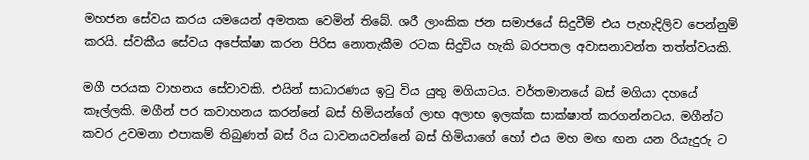මහජන සේවය කරය යමයෙන් අමතක වෙමින් තිබේ. ශරී ලාංකික ජන සමාජයේ සිදුවීම් එය පැහැදිලිව පෙන්නුම් කරයි. ස්වකීය සේවය අපේක්ෂා කරන පිරිස නොතැකීම රටක සිදුවිය හැකි බරපතල අවාසනාවන්ත තත්ත්වයකි.

මගී පරයක වාහනය සේවාවකි. එයින් සාධාරණය ඉටු විය යුතු මගියාටය. වර්තමානයේ බස් මගියා දහයේ කෑල්ලකි. මගීන් පර‍ කවාහනය කරන්නේ බස් හිමියන්ගේ ලාභ අලාභ ඉලක්ක සාක්ෂාත් කරගන්නටය. මගීන්ට කවර උවමනා එපාකම් තිබුණත් බස් රිය ධාවනයවන්නේ බස් හිමියාගේ හෝ එය මහ මඟ ඟන යන රියැදුරු ට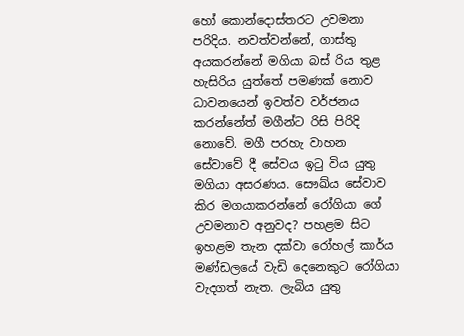හෝ කොන්දොස්තරට උවමනා පරිදිය. නවත්වන්නේ, ගාස්තු අයකරන්නේ මගියා බස් රිය තුළ හැසිරිය යුත්තේ පමණක් නොව ධාවනයෙන් ඉවත්ව වර්ජනය කරන්නේත් මගීන්ට රිසි පිරිදි නොවේ. මගී පරහැ වාහන සේවාවේ දී සේවය ඉටු විය යුතු මගියා අසරණය. සෞඛ්ය සේවාව කිර මගයාකරන්නේ රෝගියා ගේ උවමනාව අනුවද? පහළම සිට ඉහළම තැන දක්වා රෝහල් කාර්ය මණ්ඩලයේ වැඩි දෙනෙකුට රෝගියා වැදගත් නැත. ලැබිය යුතු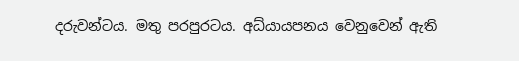දරුවන්ටය. මතු පරපුරටය. අධ්යායපනය වෙනුවෙන් ඇති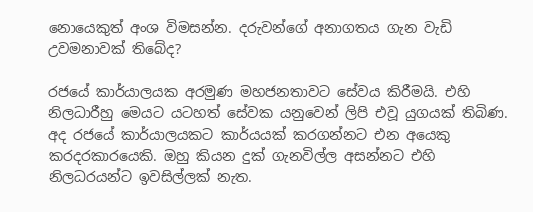නොයෙකුත් අංශ විමසන්න. දරුවන්ගේ අනාගතය ගැන වැඩි උවමනාවක් තිබේද?

රජයේ කාර්යාලයක අරමුණ මහජනතාවට සේවය කිරීමයි. එහි නිලධාරීහු මෙයට යටහත් සේවක යනුවෙන් ලිපි එවූ යුගයක් තිබිණ. අද රජයේ කාර්යාලයකට කාර්යයක් කරගන්නට එන අයෙකු කරදරකාරයෙකි. ඔහු කියන දුක් ගැනවිල්ල අසන්නට එහි නිලධරයන්ට ඉවසිල්ලක් නැත.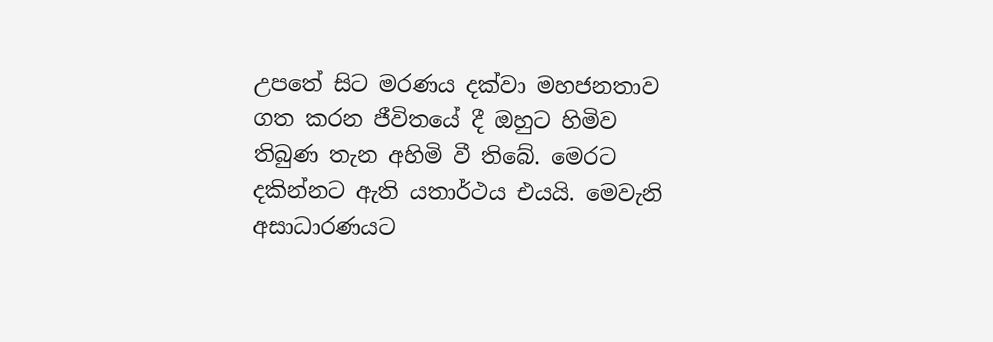උපතේ සිට මරණය දක්වා මහජනතාව ගත කරන ජීවිතයේ දී ඔහුට හිමිව තිබුණ තැන අහිමි වී තිබේ. මෙරට දකින්නට ඇති යතාර්ථය එයයි. මෙවැනි අසාධාරණයට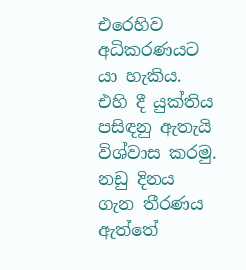එරෙහිව අධිකරණයට යා හැකිය. එහි දී යුක්තිය පසිඳනු ඇතැයි විශ්වාස කරමු. නඩු දිනය ගැන තීරණය ඇත්තේ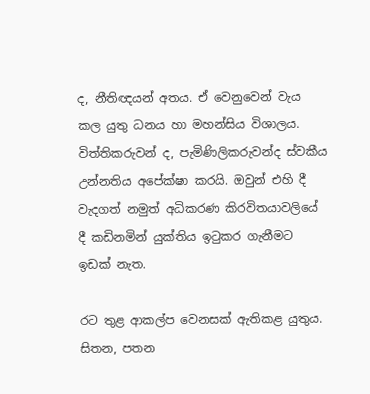ද, නීතිඥයන් අතය. ඒ වෙනුවෙන් වැය කල යුතු ධනය හා මහන්සිය විශාලය. විත්තිකරුවන් ද, පැමිණිලිකරුවන්ද ස්වකීය උන්නතිය අපේක්ෂා කරයි. ඔවුන් එහි දී වැදගත් නමුත් අධිකරණ කිරවිතයාවලියේ දී කඩිනමින් යුක්තිය ඉටුකර ගැනීමට ඉඩක් නැත.

රට තුළ ආකල්ප වෙනසක් ඇතිකළ යුතුය. සිතන, පතන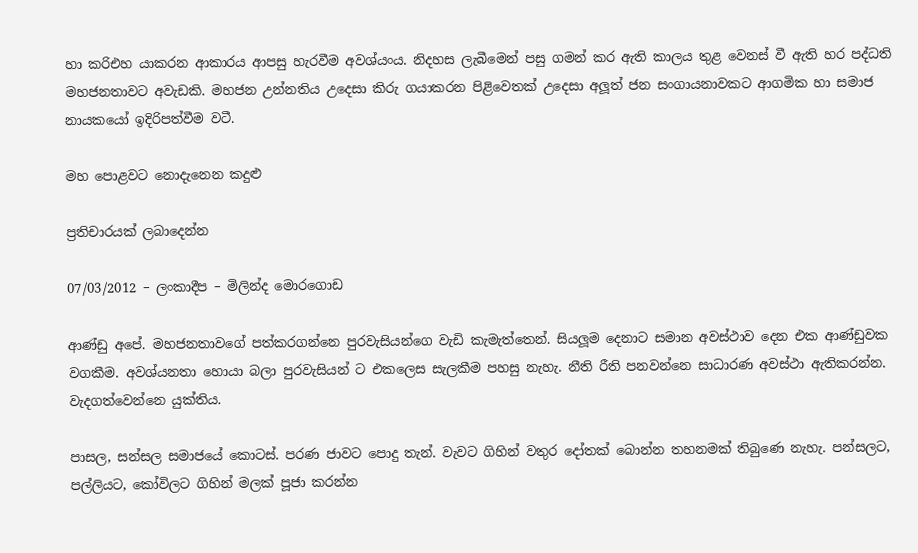හා කරිඑහ යාකරන ආකාරය ආපසු හැරවීම අවශ්යංය. නිදහස ලැබීමෙන් පසු ගමන් කර ඇති කාලය තුළ වෙනස් වී ඇති හර පද්ධති මහජනතාවට අවැඩකි. මහජන උන්නතිය උදෙසා කිරු ගයාකරන පිළිවෙතක් උදෙසා අලූත් ජන සංගායනාවකට ආගමික හා සමාජ නායකයෝ ඉදිරිපත්වීම වටී.

මහ පොළවට නොදැනෙන කදුළු

ප්‍රතිචාරයක් ලබාදෙන්න

07/03/2012 – ලංකාදීප – මිලින්ද මොරගොඩ

ආණ්ඩු අපේ. මහජනතාවගේ පත්කරගන්නෙ පුරවැසියන්ගෙ වැඩි කැමැත්තෙන්. සියලූම දෙනාට සමාන අවස්ථාව දෙන එක ආණ්ඩුවක වගකීම. අවශ්යනතා හොයා බලා පුරවැසියන් ට එකලෙස සැලකීම පහසු නැහැ. නීති රීති පනවන්නෙ සාධාරණ අවස්ථා ඇතිකරන්න. වැදගත්වෙන්නෙ යුක්තිය.

පාසල, සන්සල සමාජයේ කොටස්. පරණ ජාවට පොදු තැන්. වැවට ගිහින් වතුර දෝතක් බොන්න තහනමක් තිබුණෙ නැහැ. පන්සලට, පල්ලියට, කෝවිලට ගිහින් මලක් පූජා කරන්න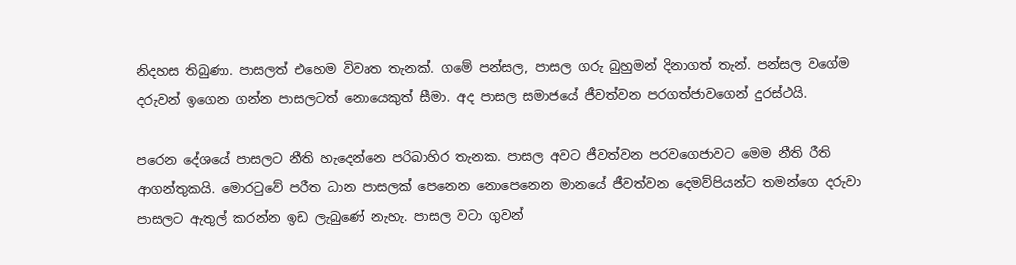නිදහස තිබුණා. පාසලත් එහෙම විවෘත තැනක්. ගමේ පන්සල, පාසල ගරු බුහුමන් දිනාගත් තැන්. පන්සල වගේම දරුවන් ඉගෙන ගන්න පාසලටත් නොයෙකුත් සීමා. අද පාසල සමාජයේ ජීවත්වන පරගත්ජාවගෙන් දුරස්ථයි.

පරෙන දේශයේ පාසලට නීති හැදෙන්නෙ පරිබාහිර තැනක. පාසල අවට ජීවත්වන පරවගෙජාවට මෙම නීති රීති ආගන්තුකයි. මොරටුවේ පරීත ධාන පාසලක් පෙනෙන නොපෙනෙන මානයේ ජීවත්වන දෙමව්පියන්ට තමන්ගෙ දරුවා පාසලට ඇතුල් කරන්න ඉඩ ලැබුණේ නැහැ. පාසල වටා ගුවන්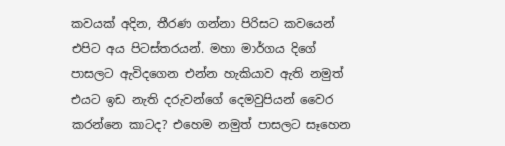කවයක් අදින, තීරණ ගන්නා පිරිසට කවයෙන් එපිට අය පිටස්තරයන්. මහා මාර්ගය දිගේ පාසලට ඇවිදගෙන එන්න හැකියාව ඇති නමුත් එයට ඉඩ නැති දරුවන්ගේ දෙමවුපියන් වෛර කරන්නෙ කාටද? එහෙම නමුත් පාසලට සෑහෙන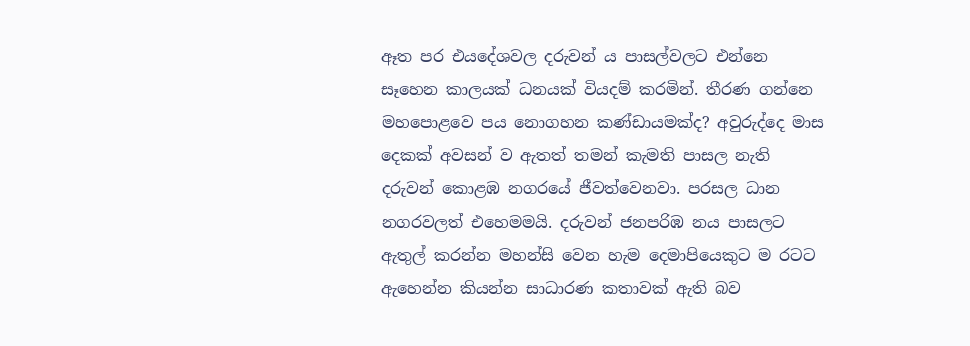ඈත පර එයදේශවල දරුවන් ය පාසල්වලට එන්නෙ සෑහෙන කාලයක් ධනයක් වියදම් කරමින්. තීරණ ගන්නෙ මහපොළවෙ පය නොගහන කණ්ඩායමක්ද? අවුරුද්දෙ මාස දෙකක් අවසන් ව ඇතත් තමන් කැමති පාසල නැති දරුවන් කොළඹ නගරයේ ජීවත්වෙනවා. පරසල ධාන නගරවලත් එහෙමමයි. දරුවන් ජනපරිඹ නය පාසලට ඇතුල් කරන්න මහන්සි වෙන හැම දෙමාපියෙකුට ම රටට ඇහෙන්න කියන්න සාධාරණ කතාවක් ඇති බව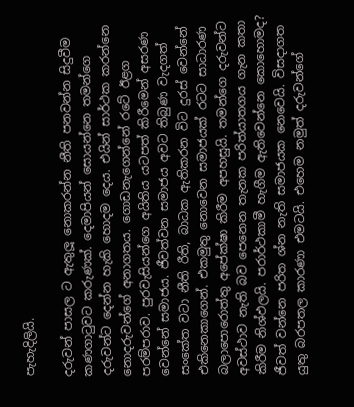පැහැදිලියි.

දරුවන් පාසල ට ඇතුලූ නොකරන්න නීති පනවන්න සිදුවීම කණගාටුවට කරුණක්. දෙමාපියන් සොයන්නෙ තමන්ගෙ දරුවන්ට දෙන්න හැකි හොදම දෙය. එයින් සාර්ථක කරන්නෙ නොදරුවන්ගේ අනාගතය. ගොඩනැගෙන්නේ රටේ ඊළග පරම්පරාව. පුරවැසියන්ගෙ අයිතිය යටපත් කිරීමෙන් අසරණ වෙන්නේ සමාජය. ජීවත්වන සමාජය අවට තිබුණ වැදගත් සංකේත වටා නීති රීති, බාධක ඇතිකරන විට දුරස් වෙන්නේ එකිනෙකාගෙන්. එකමුතු නොවෙන සමාජයක් රටට සාධාරණ බලාපොරොත්තු අපේක්ෂා කිරීම අපහසුයි. තමන්ගෙ දරුවන්ට අවස්ථාව නැති බව පෙනෙන තැනක පරිත්යාතගය ගැන කතා කිරීම නිශ්ඵලයි. පරාර්ථකාමී හැගීම ඇතිවෙන්නෙ කොහොමද? ජීවත් වන්නෙ පරිත ශ්න නැති සමාජයක නෙවෙයි. විසදාගත යුතු බරපතල කාරණා එමටයි. එහෙම නමුත් දරුවන්ගේ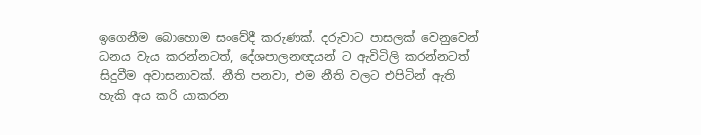ඉගෙනීම බොහොම සංවේදී කරුණක්. දරුවාට පාසලක් වෙනුවෙන් ධනය වැය කරන්නටත්, දේශපාලනඥයන් ට ඇවිටිලි කරන්නටත් සිදුවීම අවාසනාවක්. නීති පනවා, එම නීති වලට එපිටින් ඇති හැකි අය කරි යාකරන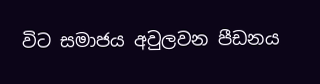විට සමාජය අවුලවන පීඩනය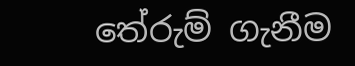තේරුම් ගැනීම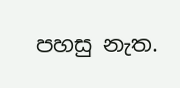පහසු නැත.